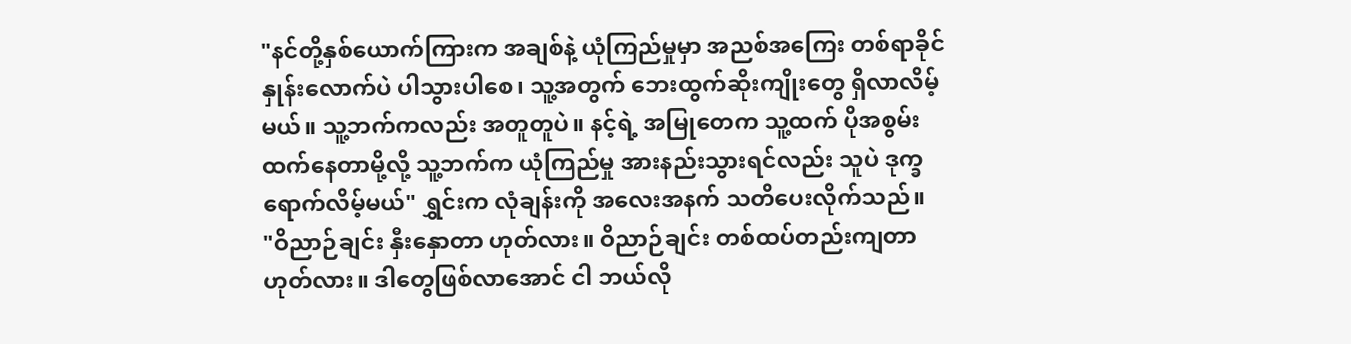"နင်တို့နှစ်ယောက်ကြားက အချစ်နဲ့ ယုံကြည်မှုမှာ အညစ်အကြေး တစ်ရာခိုင်နှုန်းလောက်ပဲ ပါသွားပါစေ၊ သူ့အတွက် ဘေးထွက်ဆိုးကျိုးတွေ ရှိလာလိမ့်မယ်။ သူ့ဘက်ကလည်း အတူတူပဲ။ နင့်ရဲ့ အမြုတေက သူ့ထက် ပိုအစွမ်းထက်နေတာမို့လို့ သူ့ဘက်က ယုံကြည်မှု အားနည်းသွားရင်လည်း သူပဲ ဒုက္ခရောက်လိမ့်မယ်" ရွှင်းက လုံချန်းကို အလေးအနက် သတိပေးလိုက်သည်။
"ဝိညာဉ်ချင်း နှီးနှောတာ ဟုတ်လား။ ဝိညာဉ်ချင်း တစ်ထပ်တည်းကျတာ ဟုတ်လား။ ဒါတွေဖြစ်လာအောင် ငါ ဘယ်လို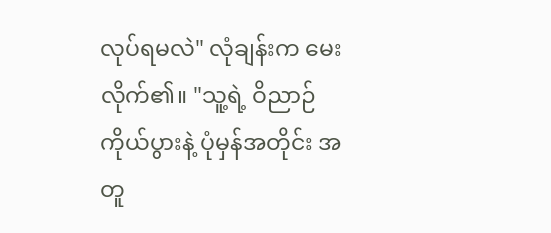လုပ်ရမလဲ" လုံချန်းက မေးလိုက်၏။ "သူ့ရဲ့ ဝိညာဉ်ကိုယ်ပွားနဲ့ ပုံမှန်အတိုင်း အတူ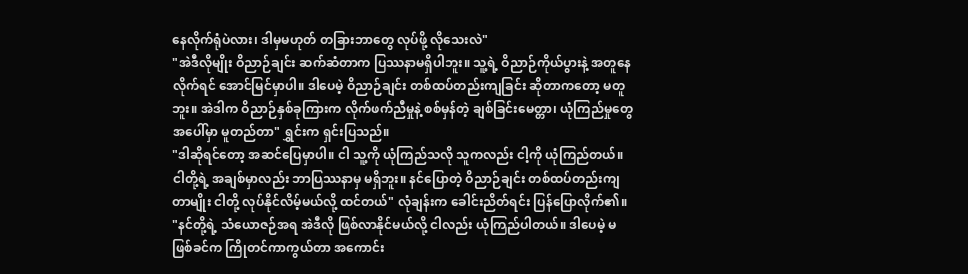နေလိုက်ရုံပဲလား၊ ဒါမှမဟုတ် တခြားဘာတွေ လုပ်ဖို့ လိုသေးလဲ"
"အဲဒီလိုမျိုး ဝိညာဉ်ချင်း ဆက်ဆံတာက ပြဿနာမရှိပါဘူး။ သူ့ရဲ့ ဝိညာဉ်ကိုယ်ပွားနဲ့ အတူနေလိုက်ရင် အောင်မြင်မှာပါ။ ဒါပေမဲ့ ဝိညာဉ်ချင်း တစ်ထပ်တည်းကျခြင်း ဆိုတာကတော့ မတူဘူး။ အဲဒါက ဝိညာဉ်နှစ်ခုကြားက လိုက်ဖက်ညီမှုနဲ့ စစ်မှန်တဲ့ ချစ်ခြင်းမေတ္တာ၊ ယုံကြည်မှုတွေ အပေါ်မှာ မူတည်တာ" ရွှင်းက ရှင်းပြသည်။
"ဒါဆိုရင်တော့ အဆင်ပြေမှာပါ။ ငါ သူ့ကို ယုံကြည်သလို သူကလည်း ငါ့ကို ယုံကြည်တယ်။ ငါတို့ရဲ့ အချစ်မှာလည်း ဘာပြဿနာမှ မရှိဘူး။ နင်ပြောတဲ့ ဝိညာဉ်ချင်း တစ်ထပ်တည်းကျတာမျိုး ငါတို့ လုပ်နိုင်လိမ့်မယ်လို့ ထင်တယ်" လုံချန်းက ခေါင်းညိတ်ရင်း ပြန်ပြောလိုက်၏။
"နင်တို့ရဲ့ သံယောဇဉ်အရ အဲဒီလို ဖြစ်လာနိုင်မယ်လို့ ငါလည်း ယုံကြည်ပါတယ်။ ဒါပေမဲ့ မဖြစ်ခင်က ကြိုတင်ကာကွယ်တာ အကောင်း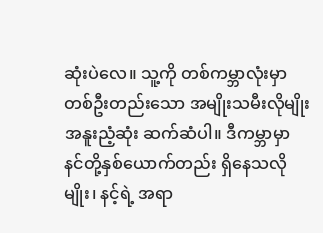ဆုံးပဲလေ။ သူ့ကို တစ်ကမ္ဘာလုံးမှာ တစ်ဦးတည်းသော အမျိုးသမီးလိုမျိုး အနူးညံ့ဆုံး ဆက်ဆံပါ။ ဒီကမ္ဘာမှာ နင်တို့နှစ်ယောက်တည်း ရှိနေသလိုမျိုး၊ နင့်ရဲ့ အရာ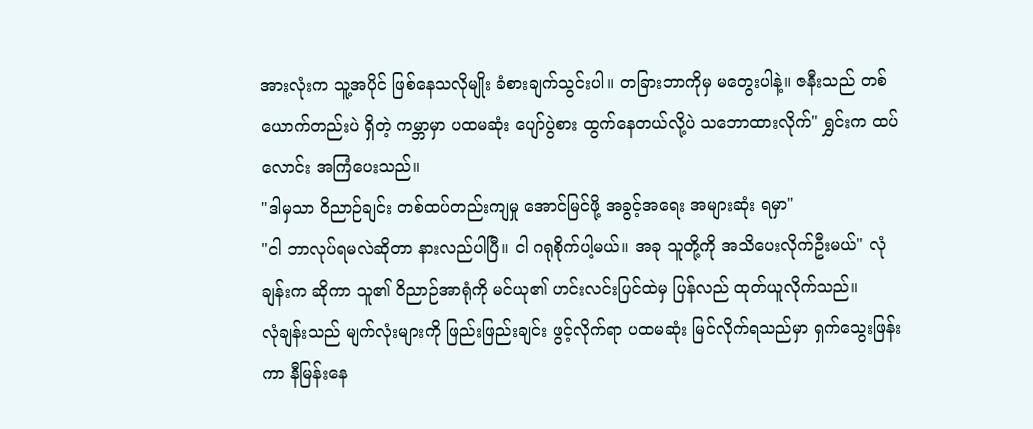အားလုံးက သူ့အပိုင် ဖြစ်နေသလိုမျိုး ခံစားချက်သွင်းပါ။ တခြားဘာကိုမှ မတွေးပါနဲ့။ ဇနီးသည် တစ်ယောက်တည်းပဲ ရှိတဲ့ ကမ္ဘာမှာ ပထမဆုံး ပျော်ပွဲစား ထွက်နေတယ်လို့ပဲ သဘောထားလိုက်" ရွှင်းက ထပ်လောင်း အကြံပေးသည်။
"ဒါမှသာ ဝိညာဉ်ချင်း တစ်ထပ်တည်းကျမှု အောင်မြင်ဖို့ အခွင့်အရေး အများဆုံး ရမှာ"
"ငါ ဘာလုပ်ရမလဲဆိုတာ နားလည်ပါပြီ။ ငါ ဂရုစိုက်ပါ့မယ်။ အခု သူတို့ကို အသိပေးလိုက်ဦးမယ်" လုံချန်းက ဆိုကာ သူ၏ ဝိညာဉ်အာရုံကို မင်ယု၏ ဟင်းလင်းပြင်ထဲမှ ပြန်လည် ထုတ်ယူလိုက်သည်။
လုံချန်းသည် မျက်လုံးများကို ဖြည်းဖြည်းချင်း ဖွင့်လိုက်ရာ ပထမဆုံး မြင်လိုက်ရသည်မှာ ရှက်သွေးဖြန်းကာ နီမြန်းနေ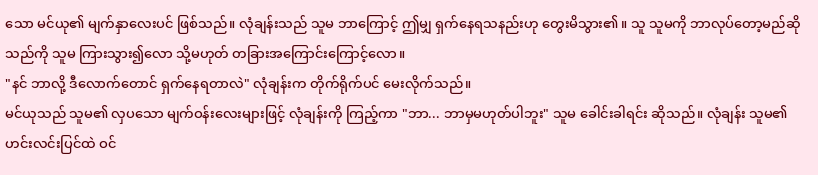သော မင်ယု၏ မျက်နှာလေးပင် ဖြစ်သည်။ လုံချန်းသည် သူမ ဘာကြောင့် ဤမျှ ရှက်နေရသနည်းဟု တွေးမိသွား၏။ သူ သူမကို ဘာလုပ်တော့မည်ဆိုသည်ကို သူမ ကြားသွား၍လော သို့မဟုတ် တခြားအကြောင်းကြောင့်လော။
"နင် ဘာလို့ ဒီလောက်တောင် ရှက်နေရတာလဲ" လုံချန်းက တိုက်ရိုက်ပင် မေးလိုက်သည်။
မင်ယုသည် သူမ၏ လှပသော မျက်ဝန်းလေးများဖြင့် လုံချန်းကို ကြည့်ကာ "ဘာ... ဘာမှမဟုတ်ပါဘူး" သူမ ခေါင်းခါရင်း ဆိုသည်။ လုံချန်း သူမ၏ ဟင်းလင်းပြင်ထဲ ဝင်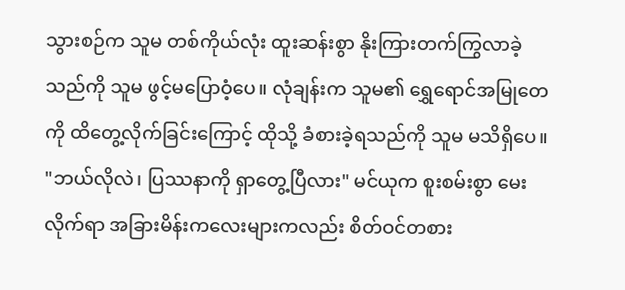သွားစဉ်က သူမ တစ်ကိုယ်လုံး ထူးဆန်းစွာ နိုးကြားတက်ကြွလာခဲ့သည်ကို သူမ ဖွင့်မပြောဝံ့ပေ။ လုံချန်းက သူမ၏ ရွှေရောင်အမြုတေကို ထိတွေ့လိုက်ခြင်းကြောင့် ထိုသို့ ခံစားခဲ့ရသည်ကို သူမ မသိရှိပေ။
"ဘယ်လိုလဲ၊ ပြဿနာကို ရှာတွေ့ပြီလား" မင်ယုက စူးစမ်းစွာ မေးလိုက်ရာ အခြားမိန်းကလေးများကလည်း စိတ်ဝင်တစား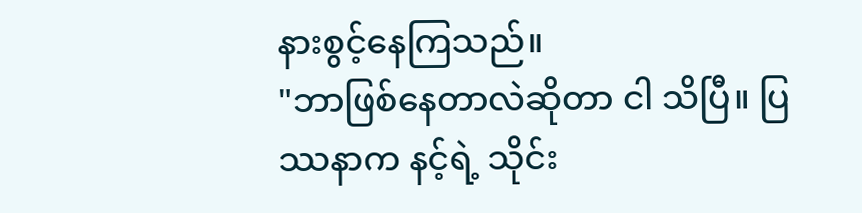နားစွင့်နေကြသည်။
"ဘာဖြစ်နေတာလဲဆိုတာ ငါ သိပြီ။ ပြဿနာက နင့်ရဲ့ သိုင်း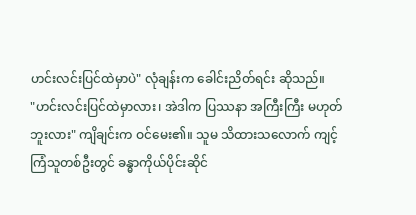ဟင်းလင်းပြင်ထဲမှာပဲ" လုံချန်းက ခေါင်းညိတ်ရင်း ဆိုသည်။
"ဟင်းလင်းပြင်ထဲမှာလား၊ အဲဒါက ပြဿနာ အကြီးကြီး မဟုတ်ဘူးလား" ကျိချင်းက ဝင်မေး၏။ သူမ သိထားသလောက် ကျင့်ကြံသူတစ်ဦးတွင် ခန္ဓာကိုယ်ပိုင်းဆိုင်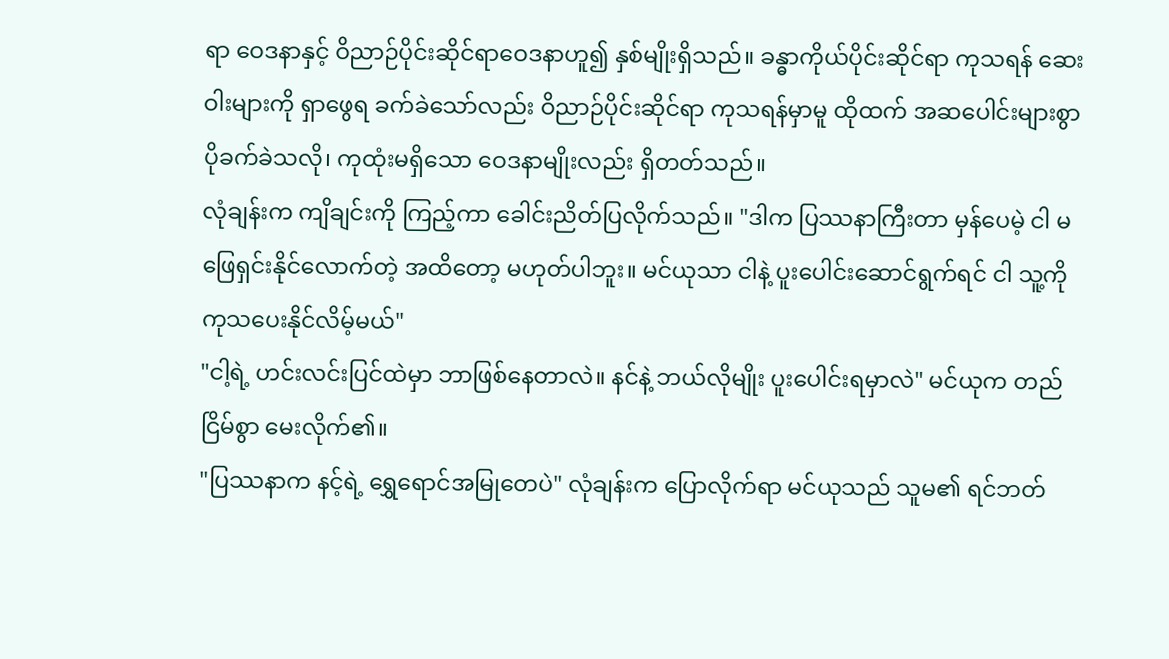ရာ ဝေဒနာနှင့် ဝိညာဉ်ပိုင်းဆိုင်ရာဝေဒနာဟူ၍ နှစ်မျိုးရှိသည်။ ခန္ဓာကိုယ်ပိုင်းဆိုင်ရာ ကုသရန် ဆေးဝါးများကို ရှာဖွေရ ခက်ခဲသော်လည်း ဝိညာဉ်ပိုင်းဆိုင်ရာ ကုသရန်မှာမူ ထိုထက် အဆပေါင်းများစွာ ပိုခက်ခဲသလို၊ ကုထုံးမရှိသော ဝေဒနာမျိုးလည်း ရှိတတ်သည်။
လုံချန်းက ကျိချင်းကို ကြည့်ကာ ခေါင်းညိတ်ပြလိုက်သည်။ "ဒါက ပြဿနာကြီးတာ မှန်ပေမဲ့ ငါ မဖြေရှင်းနိုင်လောက်တဲ့ အထိတော့ မဟုတ်ပါဘူး။ မင်ယုသာ ငါနဲ့ ပူးပေါင်းဆောင်ရွက်ရင် ငါ သူ့ကို ကုသပေးနိုင်လိမ့်မယ်"
"ငါ့ရဲ့ ဟင်းလင်းပြင်ထဲမှာ ဘာဖြစ်နေတာလဲ။ နင်နဲ့ ဘယ်လိုမျိုး ပူးပေါင်းရမှာလဲ" မင်ယုက တည်ငြိမ်စွာ မေးလိုက်၏။
"ပြဿနာက နင့်ရဲ့ ရွှေရောင်အမြုတေပဲ" လုံချန်းက ပြောလိုက်ရာ မင်ယုသည် သူမ၏ ရင်ဘတ်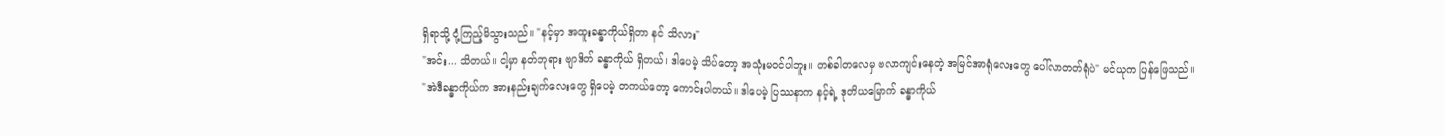ရှိရာသို့ ငုံ့ကြည့်မိသွားသည်။ "နင့်မှာ အထူးခန္ဓာကိုယ်ရှိတာ နင် သိလား"
"အင်း... သိတယ်။ ငါ့မှာ နတ်ဘုရား ဗျာဒိတ် ခန္ဓာကိုယ် ရှိတယ်၊ ဒါပေမဲ့ သိပ်တော့ အသုံးမဝင်ပါဘူး။ တစ်ခါတလေမှ ဗလာကျင်းနေတဲ့ အမြင်အာရုံလေးတွေ ပေါ်လာတတ်ရုံပဲ" မင်ယုက ပြန်ဖြေသည်။
"အဲဒီခန္ဓာကိုယ်က အားနည်းချက်လေးတွေ ရှိပေမဲ့ တကယ်တော့ ကောင်းပါတယ်။ ဒါပေမဲ့ ပြဿနာက နင့်ရဲ့ ဒုတိယမြောက် ခန္ဓာကိုယ်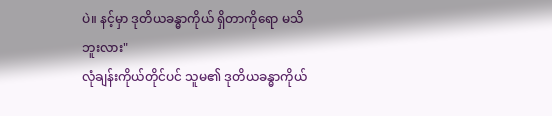ပဲ။ နင့်မှာ ဒုတိယခန္ဓာကိုယ် ရှိတာကိုရော မသိဘူးလား"
လုံချန်းကိုယ်တိုင်ပင် သူမ၏ ဒုတိယခန္ဓာကိုယ်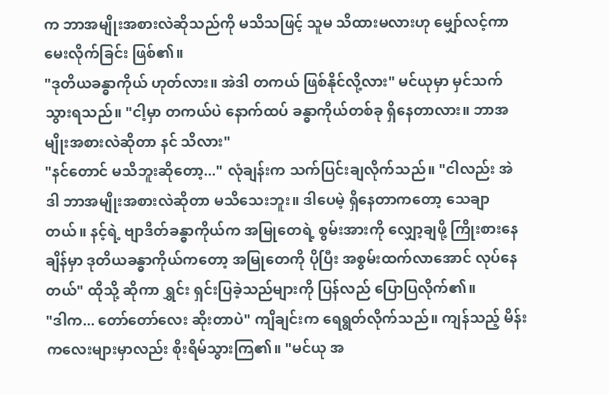က ဘာအမျိုးအစားလဲဆိုသည်ကို မသိသဖြင့် သူမ သိထားမလားဟု မျှော်လင့်ကာ မေးလိုက်ခြင်း ဖြစ်၏။
"ဒုတိယခန္ဓာကိုယ် ဟုတ်လား။ အဲဒါ တကယ် ဖြစ်နိုင်လို့လား" မင်ယုမှာ မှင်သက်သွားရသည်။ "ငါ့မှာ တကယ်ပဲ နောက်ထပ် ခန္ဓာကိုယ်တစ်ခု ရှိနေတာလား။ ဘာအမျိုးအစားလဲဆိုတာ နင် သိလား"
"နင်တောင် မသိဘူးဆိုတော့..." လုံချန်းက သက်ပြင်းချလိုက်သည်။ "ငါလည်း အဲဒါ ဘာအမျိုးအစားလဲဆိုတာ မသိသေးဘူး။ ဒါပေမဲ့ ရှိနေတာကတော့ သေချာတယ်။ နင့်ရဲ့ ဗျာဒိတ်ခန္ဓာကိုယ်က အမြုတေရဲ့ စွမ်းအားကို လျှော့ချဖို့ ကြိုးစားနေချိန်မှာ ဒုတိယခန္ဓာကိုယ်ကတော့ အမြုတေကို ပိုပြီး အစွမ်းထက်လာအောင် လုပ်နေတယ်" ထိုသို့ ဆိုကာ ရွှင်း ရှင်းပြခဲ့သည်များကို ပြန်လည် ပြောပြလိုက်၏။
"ဒါက... တော်တော်လေး ဆိုးတာပဲ" ကျိချင်းက ရေရွတ်လိုက်သည်။ ကျန်သည့် မိန်းကလေးများမှာလည်း စိုးရိမ်သွားကြ၏။ "မင်ယု အ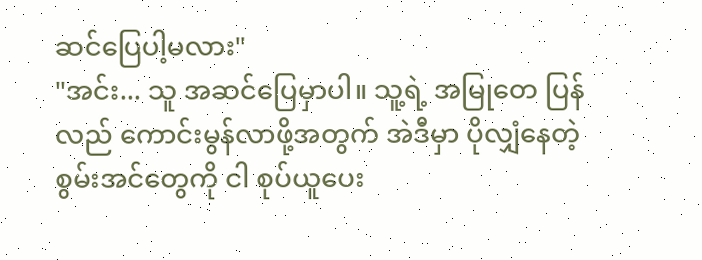ဆင်ပြေပါ့မလား"
"အင်း... သူ အဆင်ပြေမှာပါ။ သူ့ရဲ့ အမြုတေ ပြန်လည် ကောင်းမွန်လာဖို့အတွက် အဲဒီမှာ ပိုလျှံနေတဲ့ စွမ်းအင်တွေကို ငါ စုပ်ယူပေး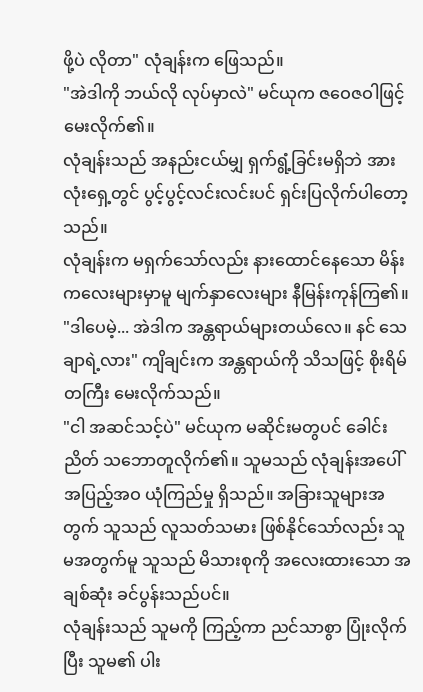ဖို့ပဲ လိုတာ" လုံချန်းက ဖြေသည်။
"အဲဒါကို ဘယ်လို လုပ်မှာလဲ" မင်ယုက ဇဝေဇဝါဖြင့် မေးလိုက်၏။
လုံချန်းသည် အနည်းငယ်မျှ ရှက်ရွံ့ခြင်းမရှိဘဲ အားလုံးရှေ့တွင် ပွင့်ပွင့်လင်းလင်းပင် ရှင်းပြလိုက်ပါတော့သည်။
လုံချန်းက မရှက်သော်လည်း နားထောင်နေသော မိန်းကလေးများမှာမူ မျက်နှာလေးများ နီမြန်းကုန်ကြ၏။
"ဒါပေမဲ့... အဲဒါက အန္တရာယ်များတယ်လေ။ နင် သေချာရဲ့လား" ကျိချင်းက အန္တရာယ်ကို သိသဖြင့် စိုးရိမ်တကြီး မေးလိုက်သည်။
"ငါ အဆင်သင့်ပဲ" မင်ယုက မဆိုင်းမတွပင် ခေါင်းညိတ် သဘောတူလိုက်၏။ သူမသည် လုံချန်းအပေါ် အပြည့်အဝ ယုံကြည်မှု ရှိသည်။ အခြားသူများအတွက် သူသည် လူသတ်သမား ဖြစ်နိုင်သော်လည်း သူမအတွက်မူ သူသည် မိသားစုကို အလေးထားသော အချစ်ဆုံး ခင်ပွန်းသည်ပင်။
လုံချန်းသည် သူမကို ကြည့်ကာ ညင်သာစွာ ပြုံးလိုက်ပြီး သူမ၏ ပါး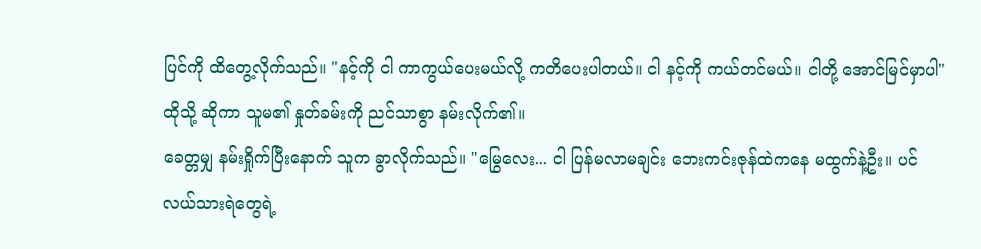ပြင်ကို ထိတွေ့လိုက်သည်။ "နင့်ကို ငါ ကာကွယ်ပေးမယ်လို့ ကတိပေးပါတယ်။ ငါ နင့်ကို ကယ်တင်မယ်။ ငါတို့ အောင်မြင်မှာပါ" ထိုသို့ ဆိုကာ သူမ၏ နှုတ်ခမ်းကို ညင်သာစွာ နမ်းလိုက်၏။
ခေတ္တမျှ နမ်းရှိုက်ပြီးနောက် သူက ခွာလိုက်သည်။ "မြွေလေး... ငါ ပြန်မလာမချင်း ဘေးကင်းဇုန်ထဲကနေ မထွက်နဲ့ဦး။ ပင်လယ်သားရဲတွေရဲ့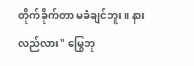တိုက်ခိုက်တာ မခံချင်ဘူး။ နားလည်လား" မြွေဘု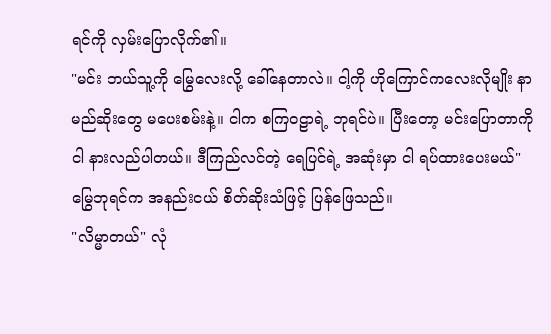ရင်ကို လှမ်းပြောလိုက်၏။
"မင်း ဘယ်သူ့ကို မြွေလေးလို့ ခေါ်နေတာလဲ။ ငါ့ကို ဟိုကြောင်ကလေးလိုမျိုး နာမည်ဆိုးတွေ မပေးစမ်းနဲ့။ ငါက စကြဝဠာရဲ့ ဘုရင်ပဲ။ ပြီးတော့ မင်းပြောတာကို ငါ နားလည်ပါတယ်။ ဒီကြည်လင်တဲ့ ရေပြင်ရဲ့ အဆုံးမှာ ငါ ရပ်ထားပေးမယ်" မြွေဘုရင်က အနည်းငယ် စိတ်ဆိုးသံဖြင့် ပြန်ဖြေသည်။
"လိမ္မာတယ်" လုံ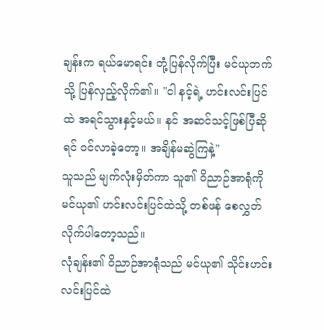ချန်းက ရယ်မောရင်း တုံ့ပြန်လိုက်ပြီး မင်ယုဘက်သို့ ပြန်လှည့်လိုက်၏။ "ငါ နင့်ရဲ့ ဟင်းလင်းပြင်ထဲ အရင်သွားနှင့်မယ်။ နင် အဆင်သင့်ဖြစ်ပြီဆိုရင် ဝင်လာခဲ့တော့။ အချိန်မဆွဲကြနဲ့"
သူသည် မျက်လုံးမှိတ်ကာ သူ၏ ဝိညာဉ်အာရုံကို မင်ယု၏ ဟင်းလင်းပြင်ထဲသို့ တစ်ဖန် စေလွှတ်လိုက်ပါတော့သည်။
လုံချန်း၏ ဝိညာဉ်အာရုံသည် မင်ယု၏ သိုင်းဟင်းလင်းပြင်ထဲ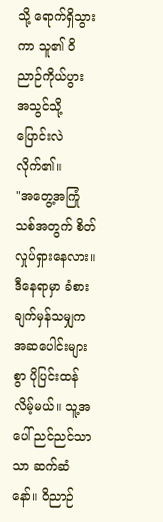သို့ ရောက်ရှိသွားကာ သူ၏ ဝိညာဉ်ကိုယ်ပွား အသွင်သို့ ပြောင်းလဲလိုက်၏။
"အတွေ့အကြုံသစ်အတွက် စိတ်လှုပ်ရှားနေလား။ ဒီနေရာမှာ ခံစားချက်မှန်သမျှက အဆပေါင်းများစွာ ပိုပြင်းထန်လိမ့်မယ်။ သူ့အပေါ် ညင်ညင်သာသာ ဆက်ဆံနော်။ ဝိညာဉ်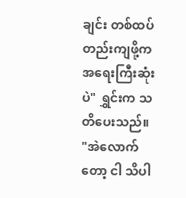ချင်း တစ်ထပ်တည်းကျဖို့က အရေးကြီးဆုံးပဲ" ရွှင်းက သတိပေးသည်။
"အဲလောက်တော့ ငါ သိပါ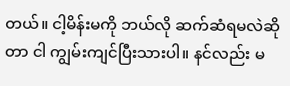တယ်။ ငါ့မိန်းမကို ဘယ်လို ဆက်ဆံရမလဲဆိုတာ ငါ ကျွမ်းကျင်ပြီးသားပါ။ နင်လည်း မ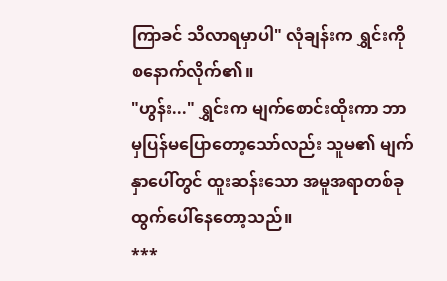ကြာခင် သိလာရမှာပါ" လုံချန်းက ရွှင်းကို စနောက်လိုက်၏။
"ဟွန်း..." ရွှင်းက မျက်စောင်းထိုးကာ ဘာမှပြန်မပြောတော့သော်လည်း သူမ၏ မျက်နှာပေါ်တွင် ထူးဆန်းသော အမူအရာတစ်ခု ထွက်ပေါ်နေတော့သည်။
***